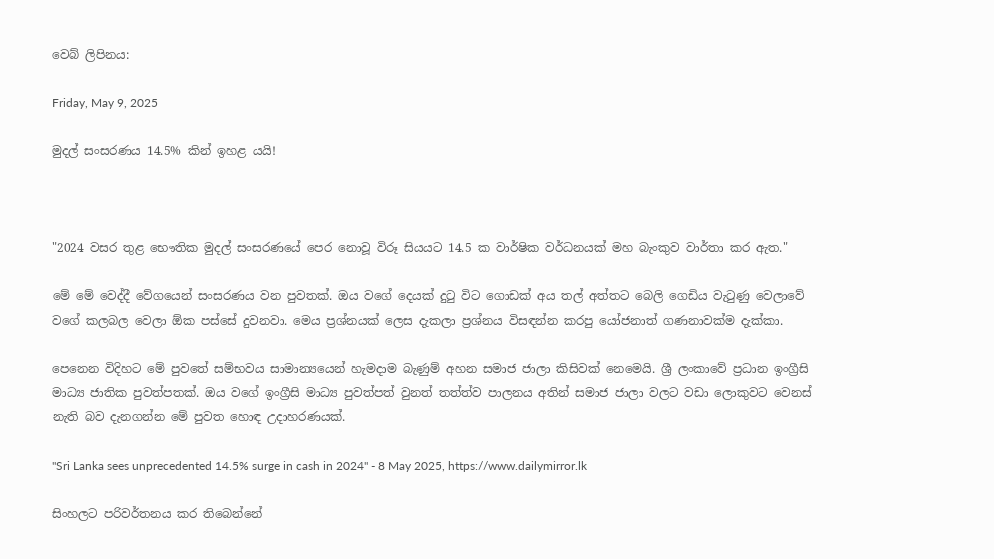වෙබ් ලිපිනය:

Friday, May 9, 2025

මුදල් සංසරණය 14.5% කින් ඉහළ යයි!



"2024 වසර තුළ භෞතික මුදල් සංසරණයේ පෙර නොවූ විරූ සියයට 14.5 ක වාර්ෂික වර්ධනයක් මහ බැංකුව වාර්තා කර ඇත."

මේ මේ වෙද්දී වේගයෙන් සංසරණය වන පුවතක්. ඔය වගේ දෙයක් දුටු විට ගොඩක් අය තල් අත්තට බෙලි ගෙඩිය වැටුණු වෙලාවේ වගේ කලබල වෙලා ඕක පස්සේ දුවනවා. මෙය ප්‍රශ්නයක් ලෙස දැකලා ප්‍රශ්නය විසඳන්න කරපු යෝජනාත් ගණනාවක්ම දැක්කා.

පෙනෙන විදිහට මේ පුවතේ සම්භවය සාමාන්‍යයෙන් හැමදාම බැණුම් අහන සමාජ ජාලා කිසිවක් නෙමෙයි. ශ්‍රී ලංකාවේ ප්‍රධාන ඉංග්‍රීසි මාධ්‍ය ජාතික පුවත්පතක්. ඔය වගේ ඉංග්‍රීසි මාධ්‍ය පුවත්පත් වුනත් තත්ත්ව පාලනය අතින් සමාජ ජාලා වලට වඩා ලොකුවට වෙනස් නැති බව දැනගන්න මේ පුවත හොඳ උදාහරණයක්.

"Sri Lanka sees unprecedented 14.5% surge in cash in 2024" - 8 May 2025, https://www.dailymirror.lk

සිංහලට පරිවර්තනය කර තිබෙන්නේ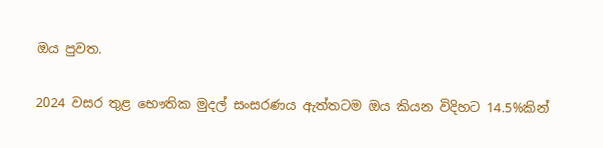ඔය පුවත.

2024 වසර තුළ භෞතික මුදල් සංසරණය ඇත්තටම ඔය කියන විදිහට 14.5%කින්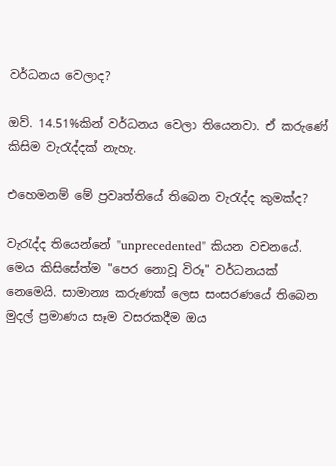වර්ධනය වෙලාද?

ඔව්. 14.51%කින් වර්ධනය වෙලා තියෙනවා. ඒ කරුණේ කිසිම වැරැද්දක් නැහැ.

එහෙමනම් මේ ප්‍රවෘත්තියේ තිබෙන වැරැද්ද කුමක්ද?

වැරැද්ද තියෙන්නේ "unprecedented" කියන වචනයේ. මෙය කිසිසේත්ම "පෙර නොවූ විරූ" වර්ධනයක් නෙමෙයි. සාමාන්‍ය කරුණක් ලෙස සංසරණයේ තිබෙන මුදල් ප්‍රමාණය සෑම වසරකදීම ඔය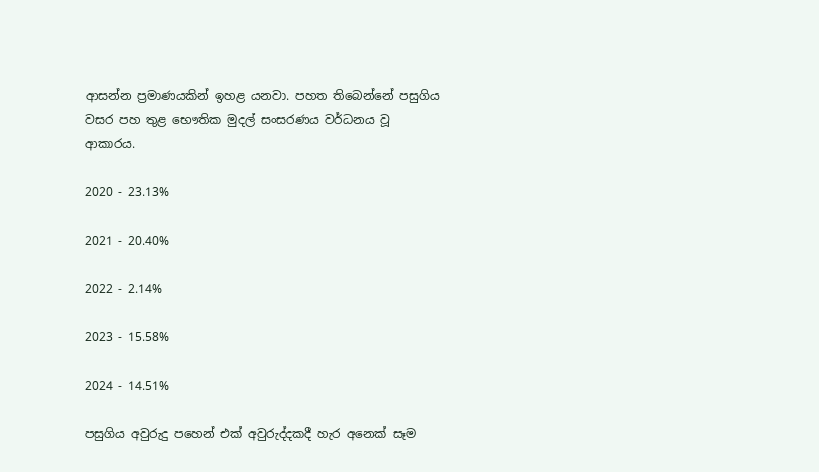ආසන්න ප්‍රමාණයකින් ඉහළ යනවා. පහත තිබෙන්නේ පසුගිය වසර පහ තුළ භෞතික මුදල් සංසරණය වර්ධනය වූ ආකාරය.

2020 - 23.13%

2021 - 20.40%

2022 - 2.14%

2023 - 15.58%

2024 - 14.51%

පසුගිය අවුරුදු පහෙන් එක් අවුරුද්දකදී හැර අනෙක් සෑම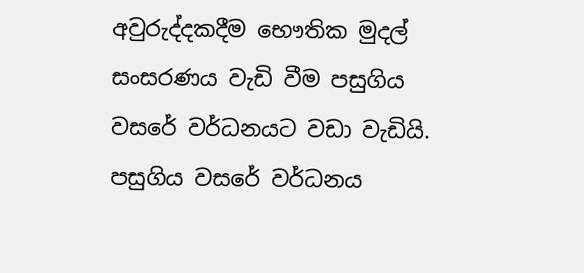අවුරුද්දකදීම භෞතික මුදල් සංසරණය වැඩි වීම පසුගිය වසරේ වර්ධනයට වඩා වැඩියි. පසුගිය වසරේ වර්ධනය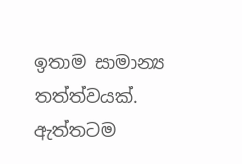ඉතාම සාමාන්‍ය තත්ත්වයක්. ඇත්තටම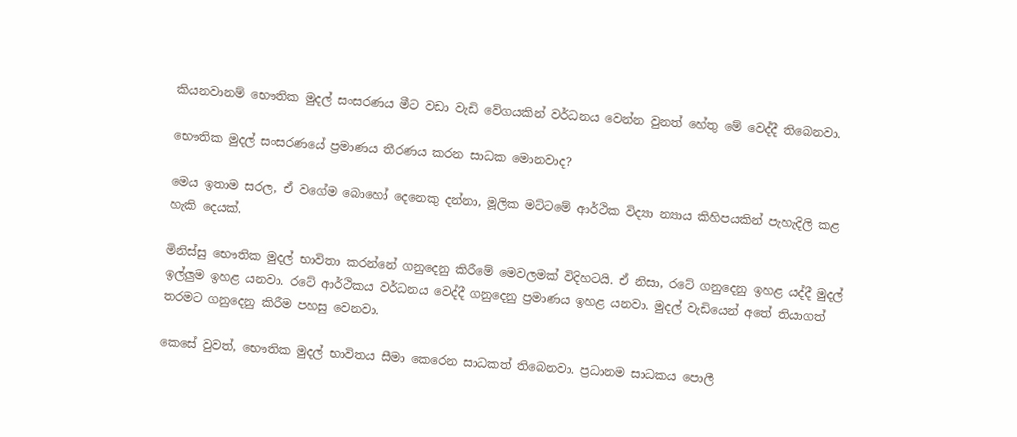කියනවානම් භෞතික මුදල් සංසරණය මීට වඩා වැඩි වේගයකින් වර්ධනය වෙන්න වුනත් හේතු මේ වෙද්දී තිබෙනවා.

භෞතික මුදල් සංසරණයේ ප්‍රමාණය තීරණය කරන සාධක මොනවාද?

මෙය ඉතාම සරල, ඒ වගේම බොහෝ දෙනෙකු දන්නා, මූලික මට්ටමේ ආර්ථික විද්‍යා න්‍යාය කිහිපයකින් පැහැදිලි කළ හැකි දෙයක්.

මිනිස්සු භෞතික මුදල් භාවිතා කරන්නේ ගනුදෙනු කිරීමේ මෙවලමක් විදිහටයි. ඒ නිසා, රටේ ගනුදෙනු ඉහළ යද්දී මුදල් ඉල්ලුම ඉහළ යනවා. රටේ ආර්ථිකය වර්ධනය වෙද්දී ගනුදෙනු ප්‍රමාණය ඉහළ යනවා. මුදල් වැඩියෙන් අතේ තියාගත් තරමට ගනුදෙනු කිරීම පහසු වෙනවා.

කෙසේ වුවත්, භෞතික මුදල් භාවිතය සීමා කෙරෙන සාධකත් තිබෙනවා. ප්‍රධානම සාධකය පොලී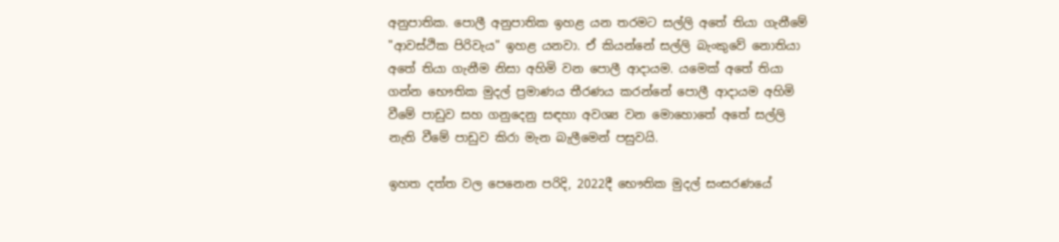අනුපාතික. පොලී අනුපාතික ඉහළ යන තරමට සල්ලි අතේ තියා ගැනීමේ "ආවස්ථික පිරිවැය" ඉහළ යනවා. ඒ කියන්නේ සල්ලි බැංකුවේ නොතියා අතේ තියා ගැනීම නිසා අහිමි වන පොලී ආදායම. යමෙක් අතේ තියා ගන්න භෞතික මුදල් ප්‍රමාණය තීරණය කරන්නේ පොලී ආදායම අහිමි වීමේ පාඩුව සහ ගනුදෙනු සඳහා අවශ්‍ය වන මොහොතේ අතේ සල්ලි නැති වීමේ පාඩුව කිරා මැන බැලීමෙන් පසුවයි.

ඉහත දත්ත වල පෙනෙන පරිදි, 2022දී භෞතික මුදල් සංසරණයේ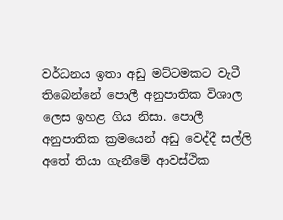වර්ධනය ඉතා අඩු මට්ටමකට වැටී තිබෙන්නේ පොලී අනුපාතික විශාල ලෙස ඉහළ ගිය නිසා. පොලී අනුපාතික ක්‍රමයෙන් අඩු වෙද්දී සල්ලි අතේ තියා ගැනීමේ ආවස්ථික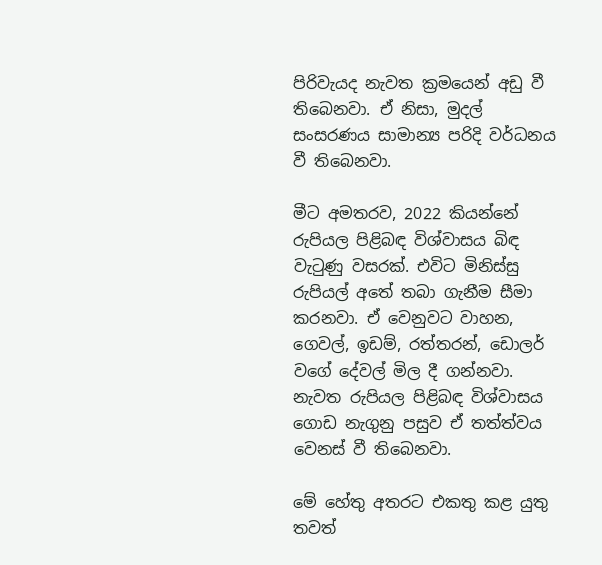පිරිවැයද නැවත ක්‍රමයෙන් අඩු වී තිබෙනවා. ඒ නිසා, මුදල් සංසරණය සාමාන්‍ය පරිදි වර්ධනය වී තිබෙනවා.

මීට අමතරව, 2022 කියන්නේ රුපියල පිළිබඳ විශ්වාසය බිඳ වැටුණු වසරක්. එවිට මිනිස්සු රුපියල් අතේ තබා ගැනීම සීමා කරනවා. ඒ වෙනුවට වාහන, ගෙවල්, ඉඩම්, රත්තරන්, ඩොලර් වගේ දේවල් මිල දී ගන්නවා. නැවත රුපියල පිළිබඳ විශ්වාසය ගොඩ නැගුනු පසුව ඒ තත්ත්වය වෙනස් වී තිබෙනවා.

මේ හේතු අතරට එකතු කළ යුතු තවත්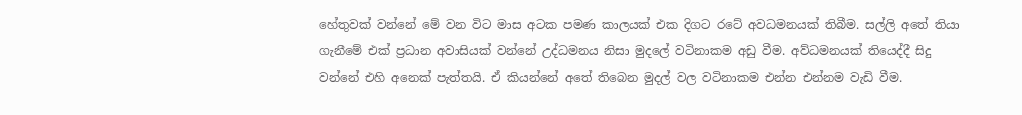හේතුවක් වන්නේ මේ වන විට මාස අටක පමණ කාලයක් එක දිගට රටේ අවධමනයක් තිබීම. සල්ලි අතේ තියා ගැනීමේ එක් ප්‍රධාන අවාසියක් වන්නේ උද්ධමනය නිසා මුදලේ වටිනාකම අඩු වීම. අව්ධමනයක් තියෙද්දී සිදු වන්නේ එහි අනෙක් පැත්තයි. ඒ කියන්නේ අතේ තිබෙන මුදල් වල වටිනාකම එන්න එන්නම වැඩි වීම.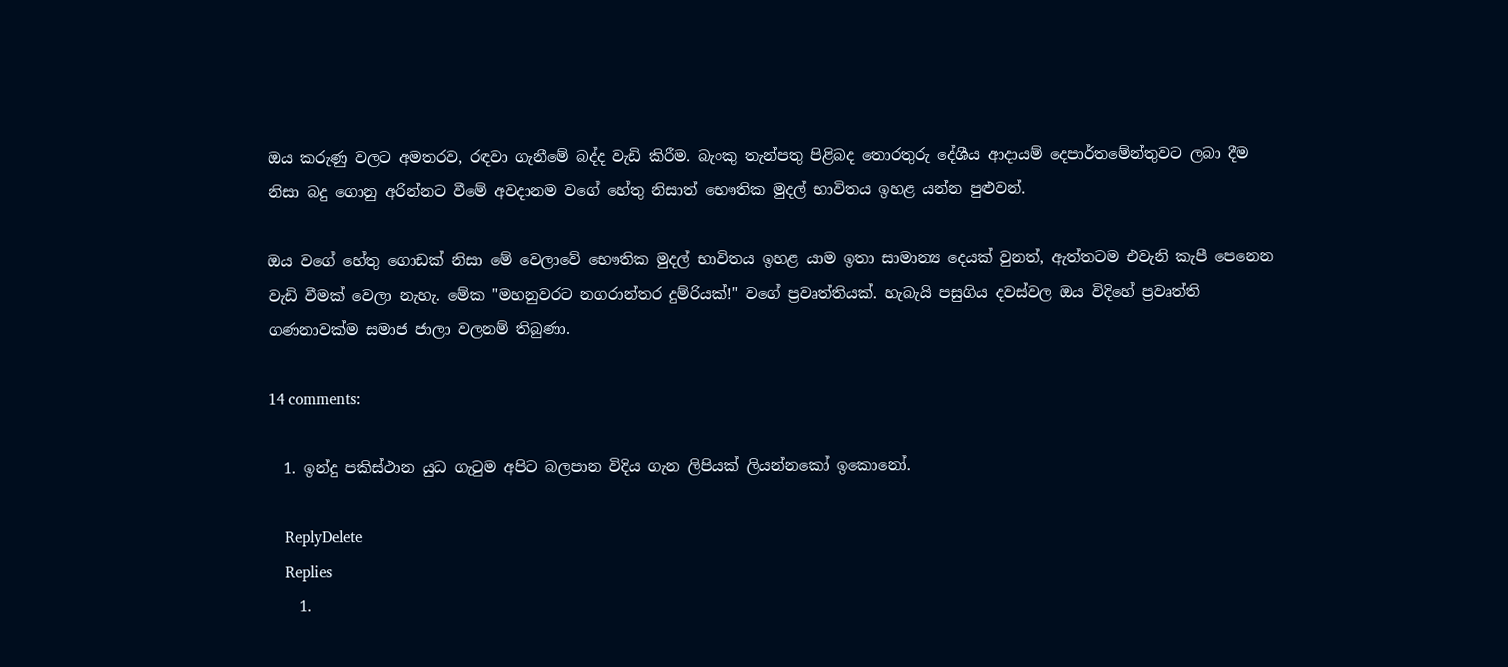ඔය කරුණු වලට අමතරව, රඳවා ගැනීමේ බද්ද වැඩි කිරීම. බැංකු තැන්පතු පිළිබද තොරතුරු දේශීය ආදායම් දෙපාර්තමේන්තුවට ලබා දීම නිසා බදු ගොනු අරින්නට වීමේ අවදානම වගේ හේතු නිසාත් භෞතික මුදල් භාවිතය ඉහළ යන්න පුළුවන්.

ඔය වගේ හේතු ගොඩක් නිසා මේ වෙලාවේ භෞතික මුදල් භාවිතය ඉහළ යාම ඉතා සාමාන්‍ය දෙයක් වුනත්, ඇත්තටම එවැනි කැපී පෙනෙන වැඩි වීමක් වෙලා නැහැ. මේක "මහනුවරට නගරාන්තර දුම්රියක්!" වගේ ප්‍රවෘත්තියක්. හැබැයි පසුගිය දවස්වල ඔය විදිහේ ප්‍රවෘත්ති ගණනාවක්ම සමාජ ජාලා වලනම් තිබුණා.

14 comments:

  1. ඉන්දු පකිස්ථාන යුධ ගැටුම අපිට බලපාන විදිය ගැන ලිපියක් ලියන්නකෝ ඉකොනෝ.

    ReplyDelete
    Replies
    1.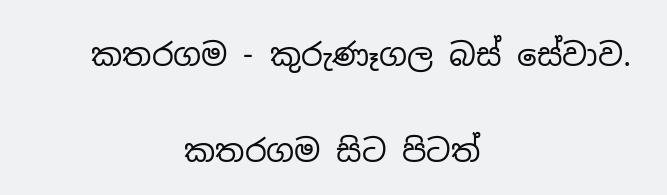කතරගම - කුරුණෑගල බස් සේවාව.

      කතරගම සිට පිටත්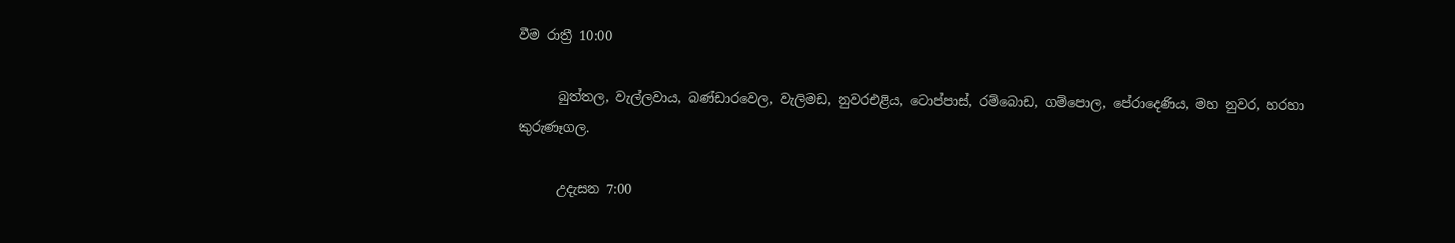වීම රාත්‍රී 10:00

      බුත්තල, වැල්ලවාය, බණ්ඩාරවෙල, වැලිමඩ, නුවරඑළිය, ටොප්පාස්, රම්බොඩ, ගම්පොල, පේරාදෙණිය, මහ නුවර, හරහා කුරුණෑගල.

      උදැසන 7:00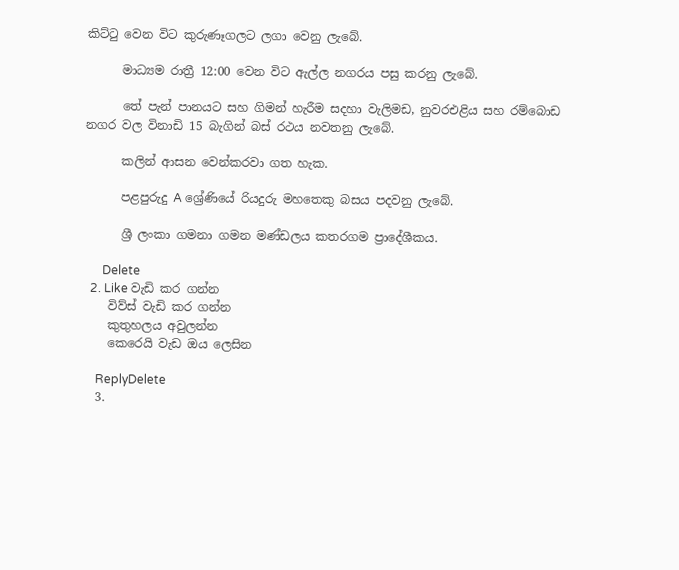කිට්ටු වෙන විට කුරුණෑගලට ලගා වෙනු ලැබේ.

      මාධ්‍යම රාත්‍රී 12:00 වෙන විට ඇල්ල නගරය පසු කරනු ලැබේ.

      තේ පැන් පානයට සහ ගිමන් හැරීම සදහා වැලිමඩ, නුවරඑළිය සහ රම්බොඩ නගර වල විනාඩි 15 බැගින් බස් රථය නවතනු ලැබේ.

      කලින් ආසන වෙන්කරවා ගත හැක.

      පළපුරුදු A ශ්‍රේණියේ රියදුරු මහතෙකු බසය පදවනු ලැබේ.

      ශ්‍රී ලංකා ගමනා ගමන මණ්ඩලය කතරගම ප්‍රාදේශීකය.

      Delete
  2. Like වැඩි කර ගන්න
    විව්ස් වැඩි කර ගන්න
    කුතුහලය අවුලන්න
    කෙරෙයි වැඩ ඔය ලෙසින

    ReplyDelete
  3.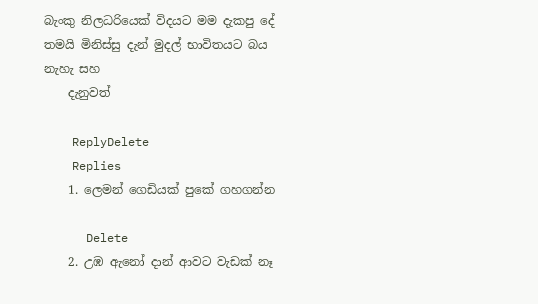බැංකු නිලධරියෙක් විදයට මම දැකපු දේ තමයි මිනිස්සු දැන් මුදල් භාවිතයට බය නැහැ සහ
    දැනුවත්

    ReplyDelete
    Replies
    1. ලෙමන් ගෙඩියක් පුකේ ගහගන්න

      Delete
    2. උඹ ඇනෝ දාන් ආවට වැඩක් නෑ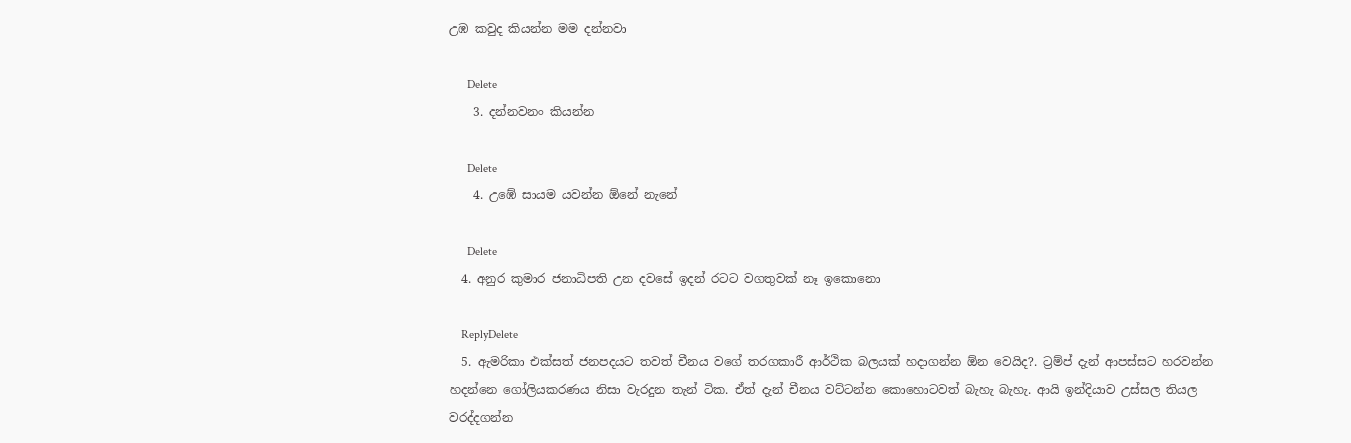උඹ කවුද කියන්න මම දන්නවා

      Delete
    3. දන්නවනං කියන්න

      Delete
    4. උඹේ සායම යවන්න ඕනේ නැනේ

      Delete
  4. අනුර කුමාර ජනාධිපති උන දවසේ ඉදන් රටට වගතුවක් නෑ ඉකොනො

    ReplyDelete
  5. ඇමරිකා එක්සත් ජනපදයට තවත් චීනය වගේ තරගකාරී ආර්ථික බලයක් හදාගන්න ඕන වෙයිද?. ට්‍රම්ප් දැන් ආපස්සට හරවන්න හදන්නෙ ගෝලියකරණය නිසා වැරදුන තැන් ටික. ඒත් දැන් චීනය වට්ටන්න කොහොටවත් බැහැ බැහැ. ආයි ඉන්දියාව උස්සල තියල වරද්දගන්න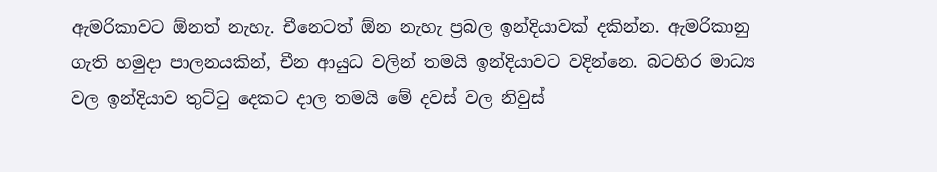ඇමරිකාවට ඕනත් නැහැ. චීනෙටත් ඕන නැහැ ප්‍රබල ඉන්දියාවක් දකින්න. ඇමරිකානු ගැති හමුදා පාලනයකින්, චීන ආයුධ වලින් තමයි ඉන්දියාවට වදින්නෙ. බටහිර මාධ්‍ය වල ඉන්දියාව තුට්ටු දෙකට දාල තමයි මේ දවස් වල නිවුස්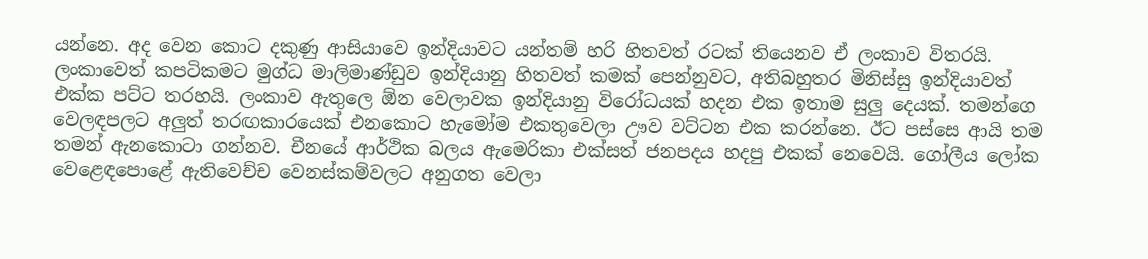යන්නෙ. අද වෙන කොට දකුණු ආසියාවෙ ඉන්දියාවට යන්තම් හරි හිතවත් රටක් තියෙනව ඒ ලංකාව විතරයි. ලංකාවෙත් කපටිකමට මුග්ධ මාලිමාණ්ඩුව ඉන්දියානු හිතවත් කමක් පෙන්නුවට, අතිබහුතර මිනිස්සු ඉන්දියාවත් එක්ක පට්ට තරහයි. ලංකාව ඇතුලෙ ඕන වෙලාවක ඉන්දියානු විරෝධයක් හදන එක ඉතාම සුලු දෙයක්. තමන්ගෙ වෙලඳපලට අලුත් තරඟකාරයෙක් එනකොට හැමෝම එකතුවෙලා ඌව වට්ටන එක කරන්නෙ. ඊට පස්සෙ ආයි තම තමන් ඇනකොටා ගන්නව. චීනයේ ආර්ථික බලය ඇමෙරිකා එක්සත් ජනපදය හදපු එකක් නෙවෙයි. ගෝලීය ලෝක වෙළෙඳපොළේ ඇතිවෙච්ච වෙනස්කම්වලට අනුගත වෙලා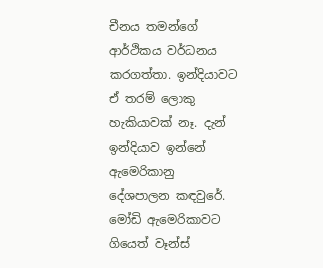චීනය තමන්ගේ ආර්ථිකය වර්ධනය කරගත්තා. ඉන්දියාවට ඒ තරම් ලොකු හැකියාවක් නෑ. දැන් ඉන්දියාව ඉන්නේ ඇමෙරිකානු දේශපාලන කඳවුරේ. මෝඩි ඇමෙරිකාවට ගියෙත් වෑන්ස්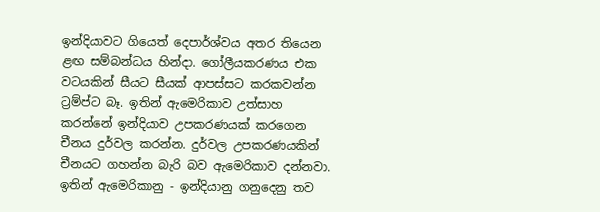ඉන්දියාවට ගියෙත් දෙපාර්ශ්වය අතර තියෙන ළඟ සම්බන්ධය හින්දා. ගෝලීයකරණය එක වටයකින් සීයට සීයක් ආපස්සට කරකවන්න ට්‍රම්ප්ට බෑ. ඉතින් ඇමෙරිකාව උත්සාහ කරන්නේ ඉන්දියාව උපකරණයක් කරගෙන චීනය දුර්වල කරන්න. දුර්වල උපකරණයකින් චීනයට ගහන්න බැරි බව ඇමෙරිකාව දන්නවා. ඉතින් ඇමෙරිකානු - ඉන්දියානු ගනුදෙනු තව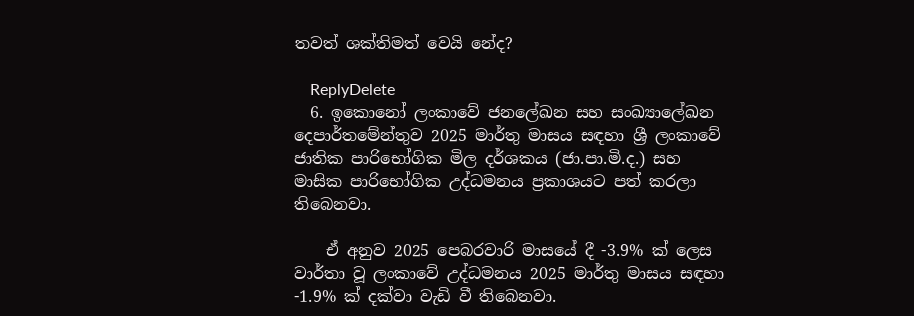තවත් ශක්තිමත් වෙයි නේද?

    ReplyDelete
  6. ඉකොනෝ ලංකාවේ ජනලේඛන සහ සංඛ්‍යාලේඛන දෙපාර්තමේන්තුව 2025 මාර්තු මාසය සඳහා ශ්‍රී ලංකාවේ ජාතික පාරිභෝගික මිල දර්ශකය (ජා.පා.මි.ද.) සහ මාසික පාරිභෝගික උද්ධමනය ප්‍රකාශයට පත් කරලා තිබෙනවා.

    ඒ අනුව 2025 පෙබරවාරි මාසයේ දී -3.9% ක් ලෙස වාර්තා වූ ලංකාවේ උද්ධමනය 2025 මාර්තු මාසය සඳහා -1.9% ක් දක්වා වැඩි වී තිබෙනවා.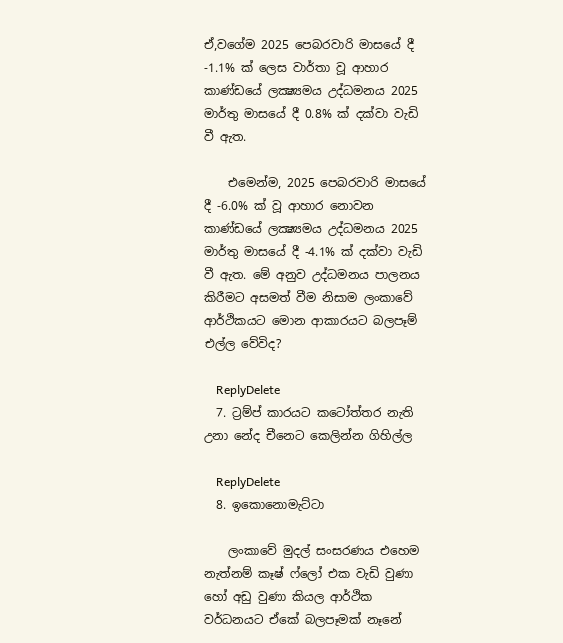ඒ,වගේම 2025 පෙබරවාරි මාසයේ දී -1.1% ක් ලෙස වාර්තා වූ ආහාර කාණ්ඩයේ ලක්‍ෂ්‍යමය උද්ධමනය 2025 මාර්තු මාසයේ දී 0.8% ක් දක්වා වැඩි වී ඇත.

    එමෙන්ම, 2025 පෙබරවාරි මාසයේ දී -6.0% ක් වූ ආහාර නොවන කාණ්ඩයේ ලක්‍ෂ්‍යමය උද්ධමනය 2025 මාර්තු මාසයේ දී -4.1% ක් දක්වා වැඩි වී ඇත. මේ අනුව උද්ධමනය පාලනය කිරීමට අසමත් වීම නිසාම ලංකාවේ ආර්ථිකයට මොන ආකාරයට බලපෑම් එල්ල වේවිද?

    ReplyDelete
  7. ට්‍රම්ප් කාරයට කටෝත්‍තර නැති උනා නේද චීනෙට කෙලින්න ගිහිල්ල

    ReplyDelete
  8. ඉකොනොමැට්ටා

    ලංකාවේ මුදල් සංසරණය එහෙම නැත්නම් කෑෂ් ෆ්ලෝ එක වැඩි වුණා හෝ අඩු වුණා කියල ආර්ථික වර්ධනයට ඒකේ බලපෑමක් නෑනේ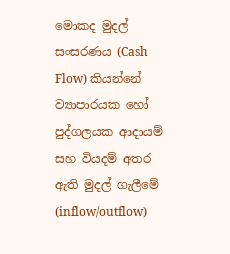මොකද මුදල් සංසරණය (Cash Flow) කියන්නේ ව්‍යාපාරයක හෝ පුද්ගලයක ආදායම් සහ වියදම් අතර ඇති මුදල් ගැලීමේ (inflow/outflow)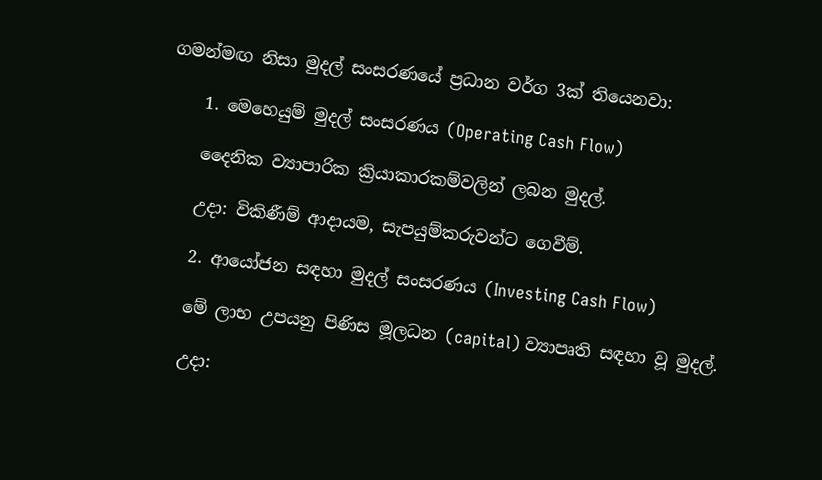ගමන්මඟ නිසා මුදල් සංසරණයේ ප්‍රධාන වර්ග 3ක් තියෙනවා:

    1. මෙහෙයුම් මුදල් සංසරණය (Operating Cash Flow)

    දෛනික ව්‍යාපාරික ක්‍රියාකාරකම්වලින් ලබන මුදල්.

    උදා: විකිණීම් ආදායම, සැපයුම්කරුවන්ට ගෙවීම්.

    2. ආයෝජන සඳහා මුදල් සංසරණය (Investing Cash Flow)

    මේ ලාභ උපයනු පිණිස මූලධන (capital) ව්‍යාපෘති සඳහා වූ මුදල්.

    උදා: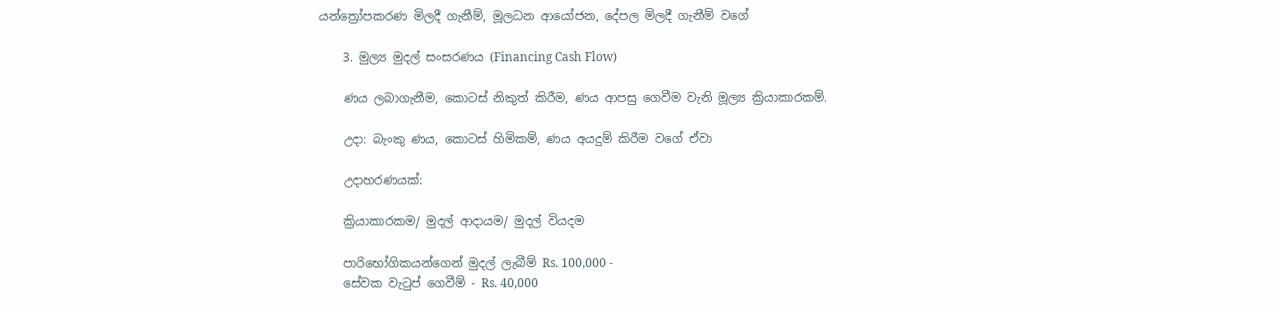යන්ත්‍රෝපකරණ මිලදී ගැනීම්, මූලධන ආයෝජන, දේපල මිලදී ගැනීම් වගේ

    3. මුල්‍ය මුදල් සංසරණය (Financing Cash Flow)

    ණය ලබාගැනීම, කොටස් නිකුත් කිරීම, ණය ආපසු ගෙවීම වැනි මූල්‍ය ක්‍රියාකාරකම්.

    උදා: බැංකු ණය, කොටස් හිමිකම්, ණය අයදුම් කිරීම වගේ ඒවා

    උදාහරණයක්:

    ක්‍රියාකාරකම/ මුදල් ආදායම/ මුදල් වියදම

    පාරිභෝගිකයන්ගෙන් මුදල් ලැබීම් Rs. 100,000 -
    සේවක වැටුප් ගෙවීම් - Rs. 40,000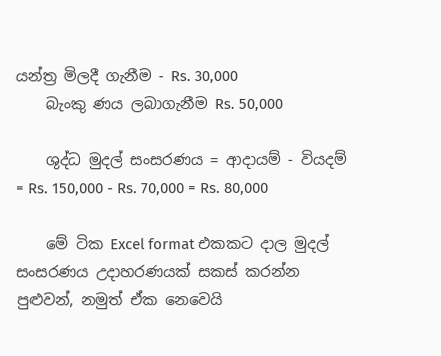යන්ත්‍ර මිලදී ගැනීම - Rs. 30,000
    බැංකු ණය ලබාගැනීම Rs. 50,000

    ශුද්ධ මුදල් සංසරණය = ආදායම් - වියදම් = Rs. 150,000 - Rs. 70,000 = Rs. 80,000

    මේ ටික Excel format එකකට දාල මුදල් සංසරණය උදාහරණයක් සකස් කරන්න පුළුවන්, නමුත් ඒක නෙවෙයි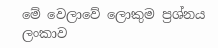මේ වෙලාවේ ලොකුම ප්‍රශ්නය ලංකාව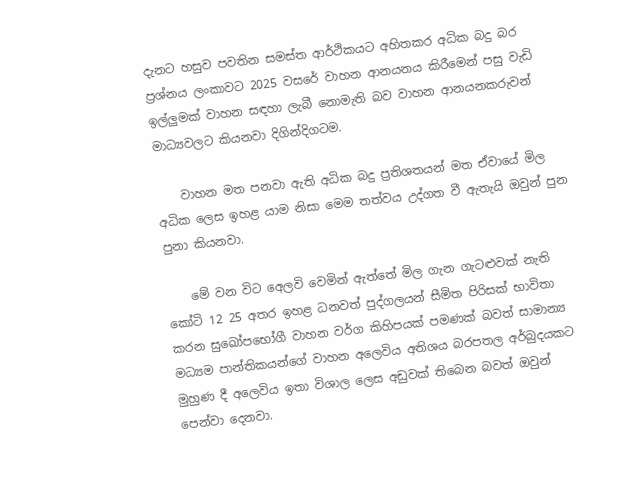දැනට හසුව පවතින සමස්ත ආර්ථිකයට අහිතකර අධික බදු බර ප්‍රශ්නය ලංකාවට 2025 වසරේ වාහන ආනයනය කිරීමෙන් පසු වැඩි ඉල්ලුමක් වාහන සඳහා ලැබී නොමැති බව වාහන ආනයනකරුවන් මාධ්‍යවලට කියනවා දිගින්දිගටම.

    වාහන මත පනවා ඇති අධික බදු ප්‍රතිශතයන් මත ඒවායේ මිල අධික ලෙස ඉහළ යාම නිසා මෙම තත්වය උද්ගත වී ඇතැයි ඔවුන් පුන පුනා කියනවා.

    මේ වන විට අෙලවි වෙමින් ඇත්තේ මිල ගැන ගැටළුවක් නැති කෝටි 12 25 අතර ඉහළ ධනවත් පුද්ගලයන් සීමිත පිරිසක් භාවිතා කරන සුඛෝපභෝගී වාහන වර්ග කිහිපයක් පමණක් බවත් සාමාන්‍ය මධ්‍යම පාන්තිකයන්ගේ වාහන අලෙවිය අතිශය බරපතල අර්බුදයකට මුහුණ දී අලෙවිය ඉතා විශාල ලෙස අඩුවක් තිබෙන බවත් ඔවුන් පෙන්වා දෙනවා.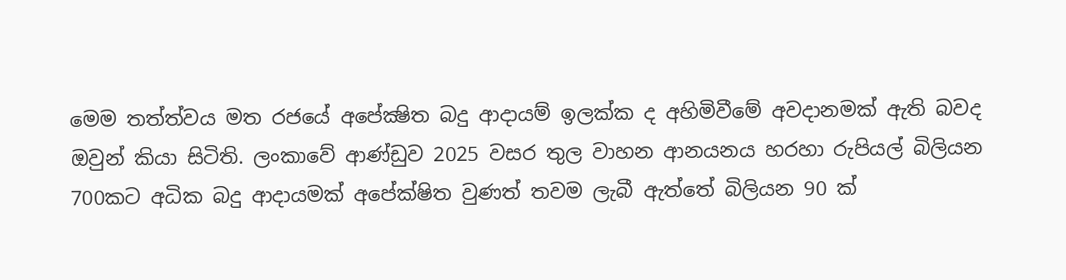මෙම තත්ත්වය මත රජයේ අපේක්‍ෂිත බදු ආදායම් ඉලක්ක ද අහිමිවීමේ අවදානමක් ඇති බවද ඔවුන් කියා සිටිති. ලංකාවේ ආණ්ඩුව 2025 වසර තුල වාහන ආනයනය හරහා රුපියල් බිලියන 700කට අධික බදු ආදායමක් අපේක්ෂිත වුණත් තවම ලැබී ඇත්තේ බිලියන 90 ක්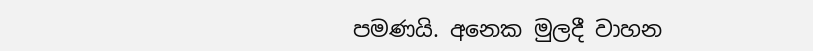පමණයි. අනෙක මුලදී වාහන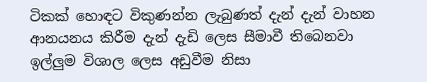ටිකක් හොඳට විකුණන්න ලැබුණත් දැන් දැන් වාහන ආනයනය කිරීම දැන් දැඩි ලෙස සීමාවී තිබෙනවා ඉල්ලුම විශාල ලෙස අඩුවීම නිසා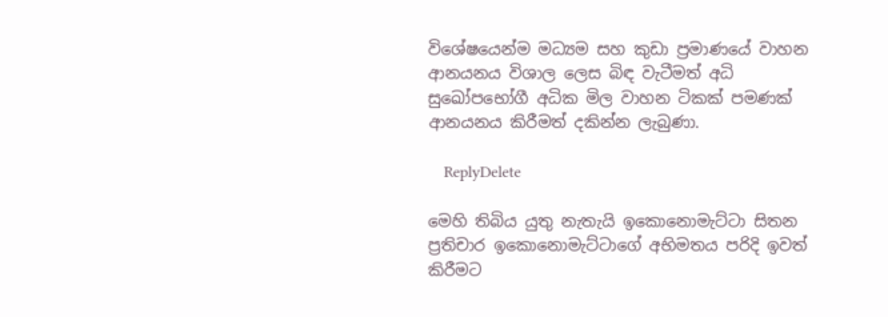විශේෂයෙන්ම මධ්‍යම සහ කුඩා ප්‍රමාණයේ වාහන ආනයනය විශාල ලෙස බිඳ වැටීමත් අධි සුඛෝපභෝගී අධික මිල වාහන ටිකක් පමණක් ආනයනය කිරීමත් දකින්න ලැබුණා.

    ReplyDelete

මෙහි තිබිය යුතු නැතැයි ඉකොනොමැට්ටා සිතන ප්‍රතිචාර ඉකොනොමැට්ටාගේ අභිමතය පරිදි ඉවත් කිරීමට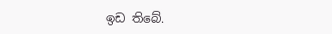ඉඩ තිබේ.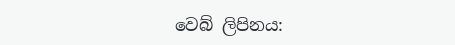වෙබ් ලිපිනය: